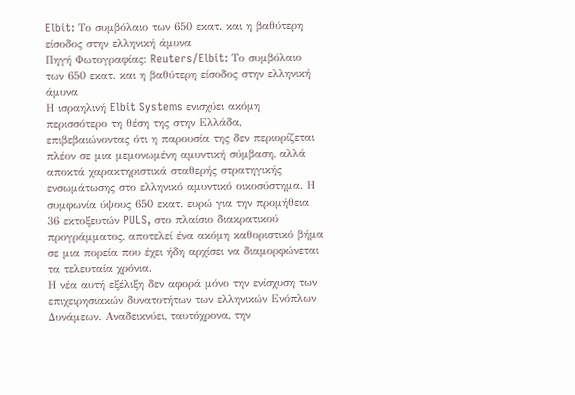Elbit: Το συμβόλαιο των 650 εκατ. και η βαθύτερη είσοδος στην ελληνική άμυνα
Πηγή Φωτογραφίας: Reuters/Elbit: Το συμβόλαιο των 650 εκατ. και η βαθύτερη είσοδος στην ελληνική άμυνα
Η ισραηλινή Elbit Systems ενισχύει ακόμη περισσότερο τη θέση της στην Ελλάδα, επιβεβαιώνοντας ότι η παρουσία της δεν περιορίζεται πλέον σε μια μεμονωμένη αμυντική σύμβαση, αλλά αποκτά χαρακτηριστικά σταθερής στρατηγικής ενσωμάτωσης στο ελληνικό αμυντικό οικοσύστημα. Η συμφωνία ύψους 650 εκατ. ευρώ για την προμήθεια 36 εκτοξευτών PULS, στο πλαίσιο διακρατικού προγράμματος, αποτελεί ένα ακόμη καθοριστικό βήμα σε μια πορεία που έχει ήδη αρχίσει να διαμορφώνεται τα τελευταία χρόνια.
Η νέα αυτή εξέλιξη δεν αφορά μόνο την ενίσχυση των επιχειρησιακών δυνατοτήτων των ελληνικών Ενόπλων Δυνάμεων. Αναδεικνύει, ταυτόχρονα, την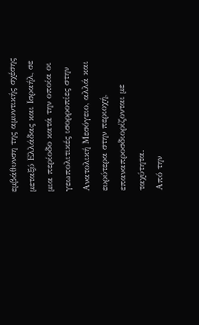εμβάθυνση της αμυντικής σχέσης μεταξύ Ελλάδας και Ισραήλ, σε μια περίοδο κατά την οποία οι γεωπολιτικές ισορροπίες στην Ανατολική Μεσόγειο, αλλά και ευρύτερα στην περιοχή, επαναπροσδιορίζονται με ταχύτητα.
Από την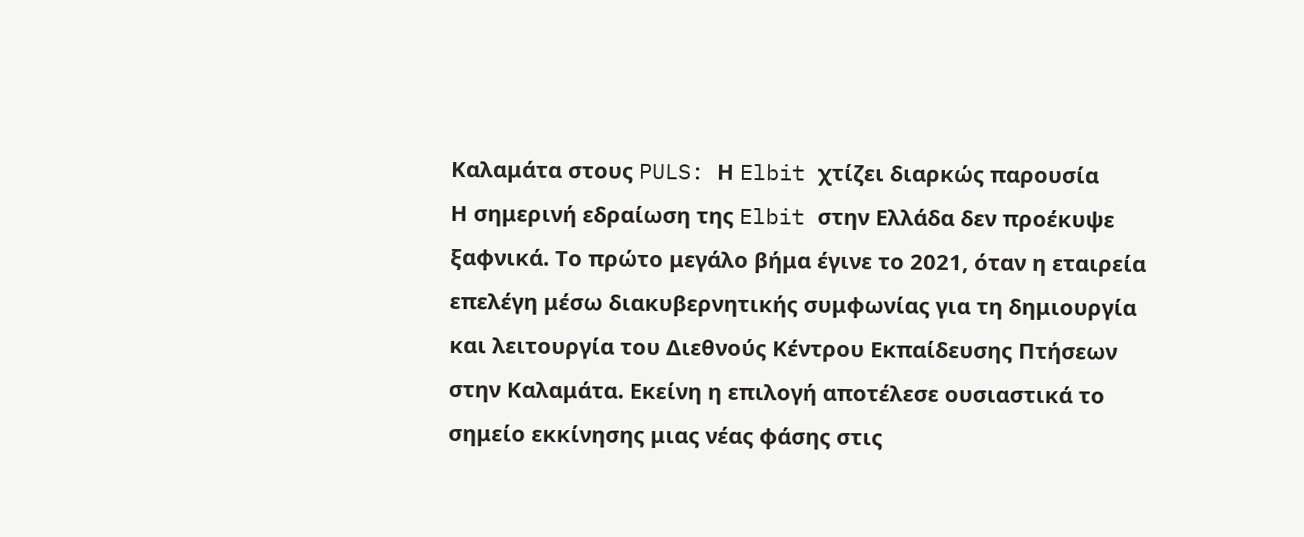Καλαμάτα στους PULS: Η Elbit χτίζει διαρκώς παρουσία
Η σημερινή εδραίωση της Elbit στην Ελλάδα δεν προέκυψε ξαφνικά. Το πρώτο μεγάλο βήμα έγινε το 2021, όταν η εταιρεία επελέγη μέσω διακυβερνητικής συμφωνίας για τη δημιουργία και λειτουργία του Διεθνούς Κέντρου Εκπαίδευσης Πτήσεων στην Καλαμάτα. Εκείνη η επιλογή αποτέλεσε ουσιαστικά το σημείο εκκίνησης μιας νέας φάσης στις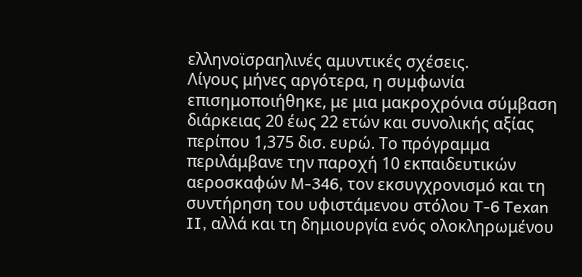ελληνοϊσραηλινές αμυντικές σχέσεις.
Λίγους μήνες αργότερα, η συμφωνία επισημοποιήθηκε, με μια μακροχρόνια σύμβαση διάρκειας 20 έως 22 ετών και συνολικής αξίας περίπου 1,375 δισ. ευρώ. Το πρόγραμμα περιλάμβανε την παροχή 10 εκπαιδευτικών αεροσκαφών M-346, τον εκσυγχρονισμό και τη συντήρηση του υφιστάμενου στόλου T-6 Texan II, αλλά και τη δημιουργία ενός ολοκληρωμένου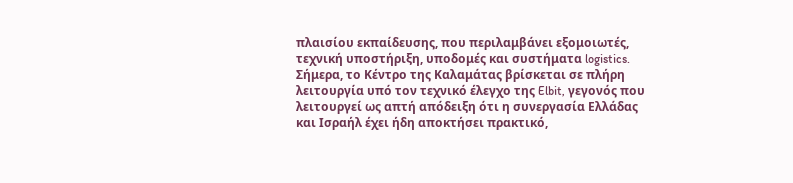πλαισίου εκπαίδευσης, που περιλαμβάνει εξομοιωτές, τεχνική υποστήριξη, υποδομές και συστήματα logistics.
Σήμερα, το Κέντρο της Καλαμάτας βρίσκεται σε πλήρη λειτουργία υπό τον τεχνικό έλεγχο της Elbit, γεγονός που λειτουργεί ως απτή απόδειξη ότι η συνεργασία Ελλάδας και Ισραήλ έχει ήδη αποκτήσει πρακτικό,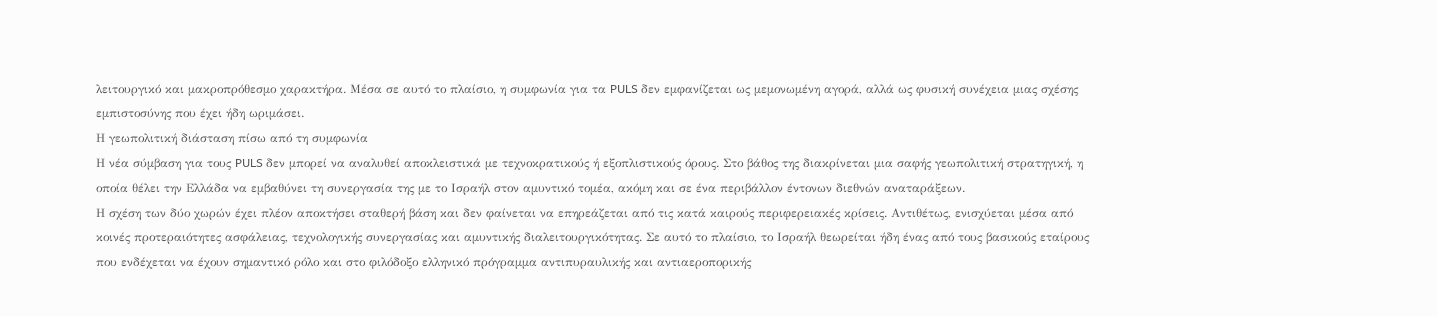λειτουργικό και μακροπρόθεσμο χαρακτήρα. Μέσα σε αυτό το πλαίσιο, η συμφωνία για τα PULS δεν εμφανίζεται ως μεμονωμένη αγορά, αλλά ως φυσική συνέχεια μιας σχέσης εμπιστοσύνης που έχει ήδη ωριμάσει.
Η γεωπολιτική διάσταση πίσω από τη συμφωνία
Η νέα σύμβαση για τους PULS δεν μπορεί να αναλυθεί αποκλειστικά με τεχνοκρατικούς ή εξοπλιστικούς όρους. Στο βάθος της διακρίνεται μια σαφής γεωπολιτική στρατηγική, η οποία θέλει την Ελλάδα να εμβαθύνει τη συνεργασία της με το Ισραήλ στον αμυντικό τομέα, ακόμη και σε ένα περιβάλλον έντονων διεθνών αναταράξεων.
Η σχέση των δύο χωρών έχει πλέον αποκτήσει σταθερή βάση και δεν φαίνεται να επηρεάζεται από τις κατά καιρούς περιφερειακές κρίσεις. Αντιθέτως, ενισχύεται μέσα από κοινές προτεραιότητες ασφάλειας, τεχνολογικής συνεργασίας και αμυντικής διαλειτουργικότητας. Σε αυτό το πλαίσιο, το Ισραήλ θεωρείται ήδη ένας από τους βασικούς εταίρους που ενδέχεται να έχουν σημαντικό ρόλο και στο φιλόδοξο ελληνικό πρόγραμμα αντιπυραυλικής και αντιαεροπορικής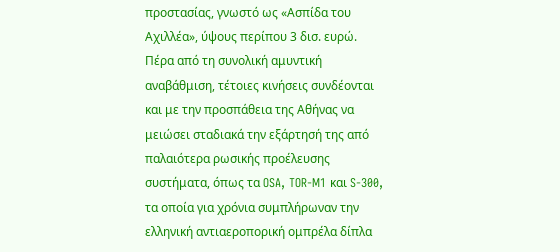προστασίας, γνωστό ως «Ασπίδα του Αχιλλέα», ύψους περίπου 3 δισ. ευρώ.
Πέρα από τη συνολική αμυντική αναβάθμιση, τέτοιες κινήσεις συνδέονται και με την προσπάθεια της Αθήνας να μειώσει σταδιακά την εξάρτησή της από παλαιότερα ρωσικής προέλευσης συστήματα, όπως τα OSA, TOR-M1 και S-300, τα οποία για χρόνια συμπλήρωναν την ελληνική αντιαεροπορική ομπρέλα δίπλα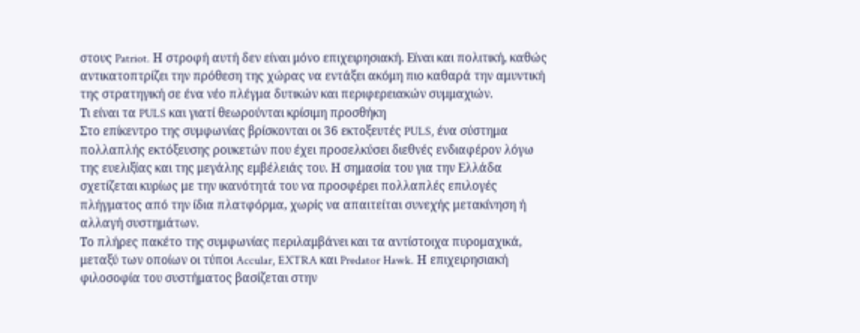στους Patriot. Η στροφή αυτή δεν είναι μόνο επιχειρησιακή. Είναι και πολιτική, καθώς αντικατοπτρίζει την πρόθεση της χώρας να εντάξει ακόμη πιο καθαρά την αμυντική της στρατηγική σε ένα νέο πλέγμα δυτικών και περιφερειακών συμμαχιών.
Τι είναι τα PULS και γιατί θεωρούνται κρίσιμη προσθήκη
Στο επίκεντρο της συμφωνίας βρίσκονται οι 36 εκτοξευτές PULS, ένα σύστημα πολλαπλής εκτόξευσης ρουκετών που έχει προσελκύσει διεθνές ενδιαφέρον λόγω της ευελιξίας και της μεγάλης εμβέλειάς του. Η σημασία του για την Ελλάδα σχετίζεται κυρίως με την ικανότητά του να προσφέρει πολλαπλές επιλογές πλήγματος από την ίδια πλατφόρμα, χωρίς να απαιτείται συνεχής μετακίνηση ή αλλαγή συστημάτων.
Το πλήρες πακέτο της συμφωνίας περιλαμβάνει και τα αντίστοιχα πυρομαχικά, μεταξύ των οποίων οι τύποι Accular, EXTRA και Predator Hawk. Η επιχειρησιακή φιλοσοφία του συστήματος βασίζεται στην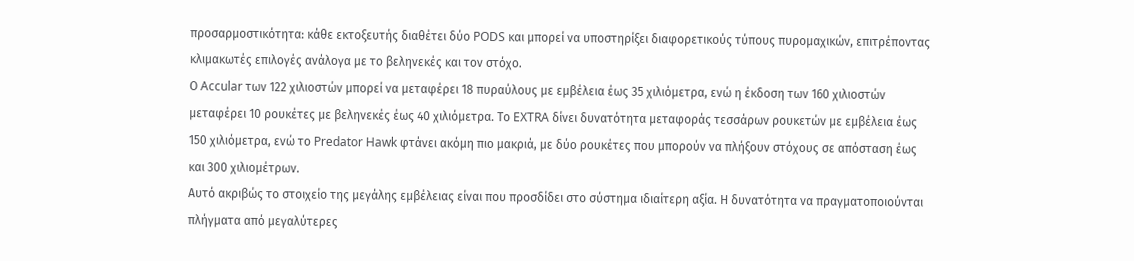προσαρμοστικότητα: κάθε εκτοξευτής διαθέτει δύο PODS και μπορεί να υποστηρίξει διαφορετικούς τύπους πυρομαχικών, επιτρέποντας κλιμακωτές επιλογές ανάλογα με το βεληνεκές και τον στόχο.
Ο Accular των 122 χιλιοστών μπορεί να μεταφέρει 18 πυραύλους με εμβέλεια έως 35 χιλιόμετρα, ενώ η έκδοση των 160 χιλιοστών μεταφέρει 10 ρουκέτες με βεληνεκές έως 40 χιλιόμετρα. Το EXTRA δίνει δυνατότητα μεταφοράς τεσσάρων ρουκετών με εμβέλεια έως 150 χιλιόμετρα, ενώ το Predator Hawk φτάνει ακόμη πιο μακριά, με δύο ρουκέτες που μπορούν να πλήξουν στόχους σε απόσταση έως και 300 χιλιομέτρων.
Αυτό ακριβώς το στοιχείο της μεγάλης εμβέλειας είναι που προσδίδει στο σύστημα ιδιαίτερη αξία. Η δυνατότητα να πραγματοποιούνται πλήγματα από μεγαλύτερες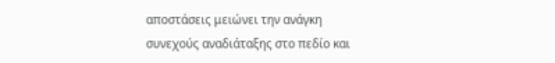αποστάσεις μειώνει την ανάγκη συνεχούς αναδιάταξης στο πεδίο και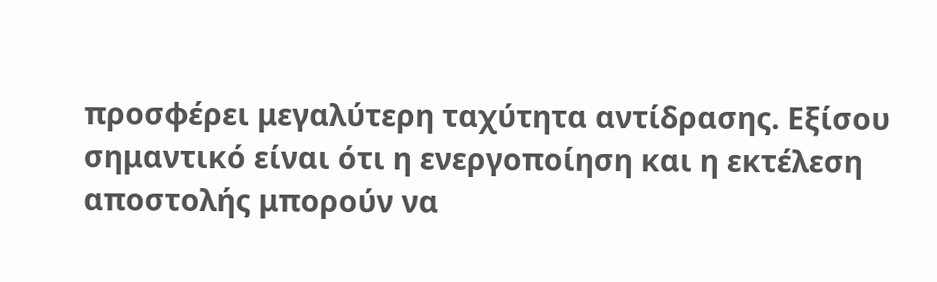προσφέρει μεγαλύτερη ταχύτητα αντίδρασης. Εξίσου σημαντικό είναι ότι η ενεργοποίηση και η εκτέλεση αποστολής μπορούν να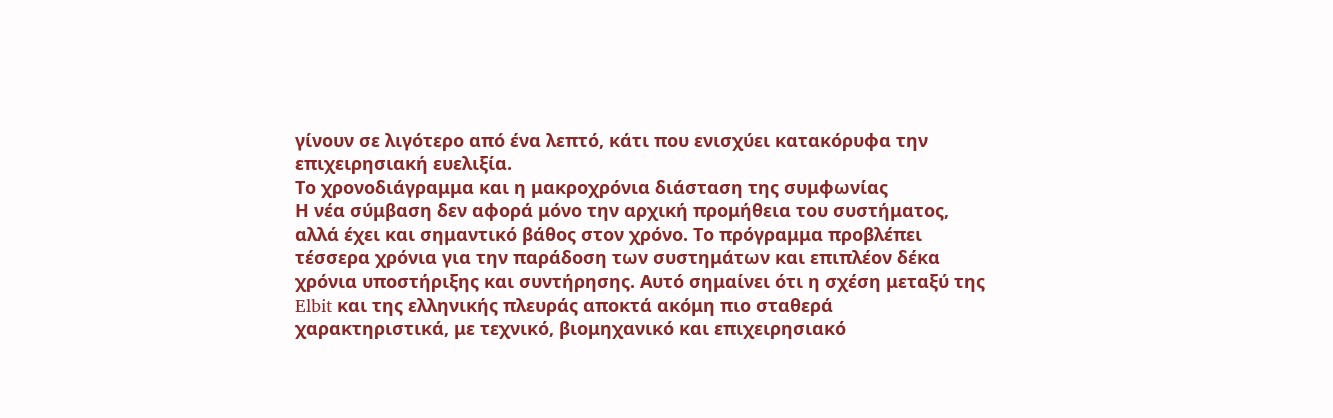γίνουν σε λιγότερο από ένα λεπτό, κάτι που ενισχύει κατακόρυφα την επιχειρησιακή ευελιξία.
Το χρονοδιάγραμμα και η μακροχρόνια διάσταση της συμφωνίας
Η νέα σύμβαση δεν αφορά μόνο την αρχική προμήθεια του συστήματος, αλλά έχει και σημαντικό βάθος στον χρόνο. Το πρόγραμμα προβλέπει τέσσερα χρόνια για την παράδοση των συστημάτων και επιπλέον δέκα χρόνια υποστήριξης και συντήρησης. Αυτό σημαίνει ότι η σχέση μεταξύ της Elbit και της ελληνικής πλευράς αποκτά ακόμη πιο σταθερά χαρακτηριστικά, με τεχνικό, βιομηχανικό και επιχειρησιακό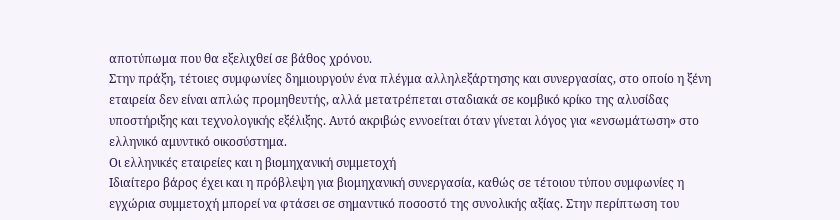αποτύπωμα που θα εξελιχθεί σε βάθος χρόνου.
Στην πράξη, τέτοιες συμφωνίες δημιουργούν ένα πλέγμα αλληλεξάρτησης και συνεργασίας, στο οποίο η ξένη εταιρεία δεν είναι απλώς προμηθευτής, αλλά μετατρέπεται σταδιακά σε κομβικό κρίκο της αλυσίδας υποστήριξης και τεχνολογικής εξέλιξης. Αυτό ακριβώς εννοείται όταν γίνεται λόγος για «ενσωμάτωση» στο ελληνικό αμυντικό οικοσύστημα.
Οι ελληνικές εταιρείες και η βιομηχανική συμμετοχή
Ιδιαίτερο βάρος έχει και η πρόβλεψη για βιομηχανική συνεργασία, καθώς σε τέτοιου τύπου συμφωνίες η εγχώρια συμμετοχή μπορεί να φτάσει σε σημαντικό ποσοστό της συνολικής αξίας. Στην περίπτωση του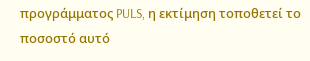προγράμματος PULS, η εκτίμηση τοποθετεί το ποσοστό αυτό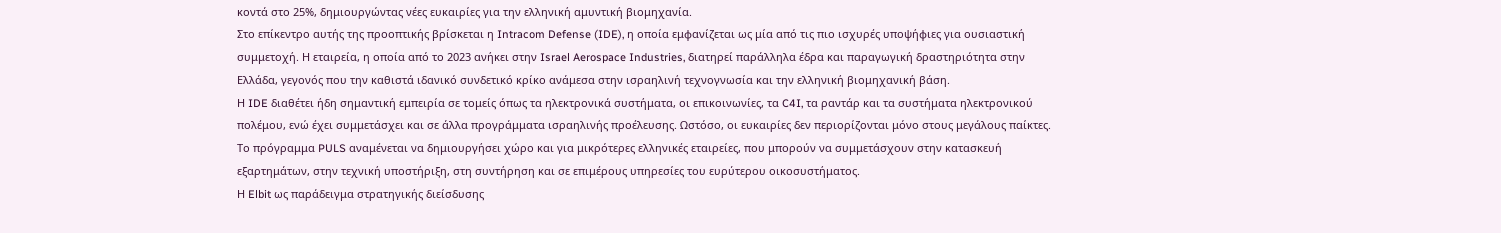κοντά στο 25%, δημιουργώντας νέες ευκαιρίες για την ελληνική αμυντική βιομηχανία.
Στο επίκεντρο αυτής της προοπτικής βρίσκεται η Intracom Defense (IDE), η οποία εμφανίζεται ως μία από τις πιο ισχυρές υποψήφιες για ουσιαστική συμμετοχή. Η εταιρεία, η οποία από το 2023 ανήκει στην Israel Aerospace Industries, διατηρεί παράλληλα έδρα και παραγωγική δραστηριότητα στην Ελλάδα, γεγονός που την καθιστά ιδανικό συνδετικό κρίκο ανάμεσα στην ισραηλινή τεχνογνωσία και την ελληνική βιομηχανική βάση.
Η IDE διαθέτει ήδη σημαντική εμπειρία σε τομείς όπως τα ηλεκτρονικά συστήματα, οι επικοινωνίες, τα C4I, τα ραντάρ και τα συστήματα ηλεκτρονικού πολέμου, ενώ έχει συμμετάσχει και σε άλλα προγράμματα ισραηλινής προέλευσης. Ωστόσο, οι ευκαιρίες δεν περιορίζονται μόνο στους μεγάλους παίκτες. Το πρόγραμμα PULS αναμένεται να δημιουργήσει χώρο και για μικρότερες ελληνικές εταιρείες, που μπορούν να συμμετάσχουν στην κατασκευή εξαρτημάτων, στην τεχνική υποστήριξη, στη συντήρηση και σε επιμέρους υπηρεσίες του ευρύτερου οικοσυστήματος.
Η Elbit ως παράδειγμα στρατηγικής διείσδυσης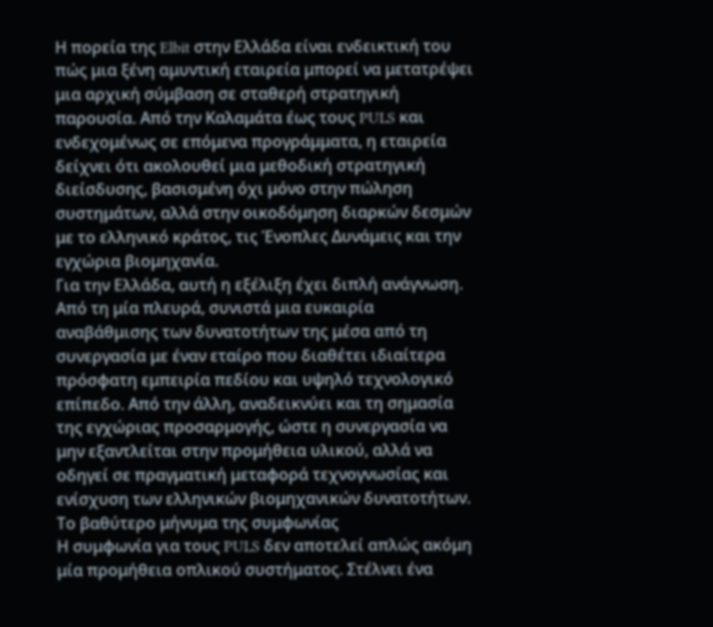Η πορεία της Elbit στην Ελλάδα είναι ενδεικτική του πώς μια ξένη αμυντική εταιρεία μπορεί να μετατρέψει μια αρχική σύμβαση σε σταθερή στρατηγική παρουσία. Από την Καλαμάτα έως τους PULS και ενδεχομένως σε επόμενα προγράμματα, η εταιρεία δείχνει ότι ακολουθεί μια μεθοδική στρατηγική διείσδυσης, βασισμένη όχι μόνο στην πώληση συστημάτων, αλλά στην οικοδόμηση διαρκών δεσμών με το ελληνικό κράτος, τις Ένοπλες Δυνάμεις και την εγχώρια βιομηχανία.
Για την Ελλάδα, αυτή η εξέλιξη έχει διπλή ανάγνωση. Από τη μία πλευρά, συνιστά μια ευκαιρία αναβάθμισης των δυνατοτήτων της μέσα από τη συνεργασία με έναν εταίρο που διαθέτει ιδιαίτερα πρόσφατη εμπειρία πεδίου και υψηλό τεχνολογικό επίπεδο. Από την άλλη, αναδεικνύει και τη σημασία της εγχώριας προσαρμογής, ώστε η συνεργασία να μην εξαντλείται στην προμήθεια υλικού, αλλά να οδηγεί σε πραγματική μεταφορά τεχνογνωσίας και ενίσχυση των ελληνικών βιομηχανικών δυνατοτήτων.
Το βαθύτερο μήνυμα της συμφωνίας
Η συμφωνία για τους PULS δεν αποτελεί απλώς ακόμη μία προμήθεια οπλικού συστήματος. Στέλνει ένα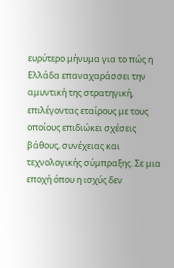ευρύτερο μήνυμα για το πώς η Ελλάδα επαναχαράσσει την αμυντική της στρατηγική, επιλέγοντας εταίρους με τους οποίους επιδιώκει σχέσεις βάθους, συνέχειας και τεχνολογικής σύμπραξης. Σε μια εποχή όπου η ισχύς δεν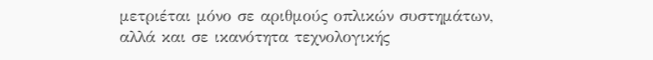μετριέται μόνο σε αριθμούς οπλικών συστημάτων, αλλά και σε ικανότητα τεχνολογικής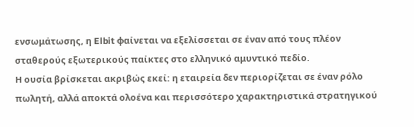ενσωμάτωσης, η Elbit φαίνεται να εξελίσσεται σε έναν από τους πλέον σταθερούς εξωτερικούς παίκτες στο ελληνικό αμυντικό πεδίο.
Η ουσία βρίσκεται ακριβώς εκεί: η εταιρεία δεν περιορίζεται σε έναν ρόλο πωλητή, αλλά αποκτά ολοένα και περισσότερο χαρακτηριστικά στρατηγικού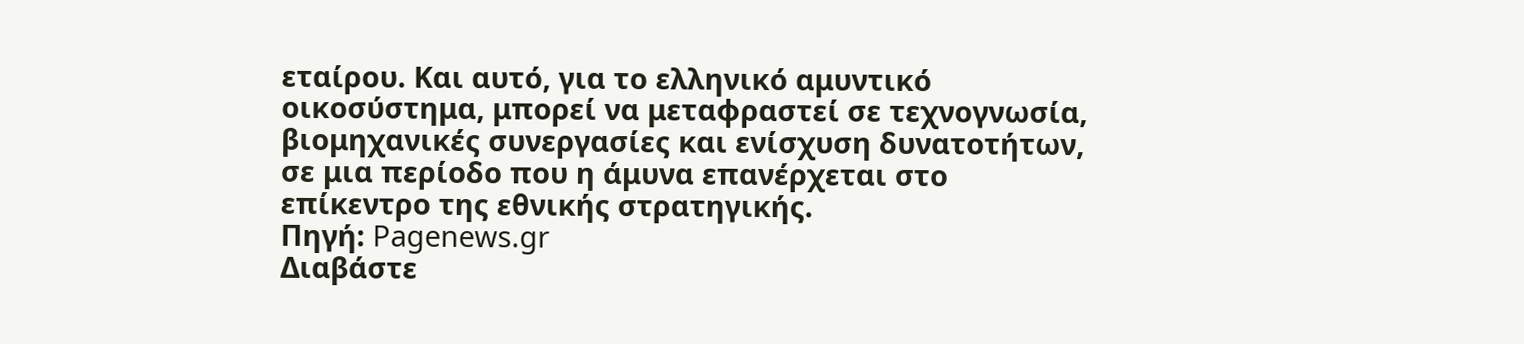εταίρου. Και αυτό, για το ελληνικό αμυντικό οικοσύστημα, μπορεί να μεταφραστεί σε τεχνογνωσία, βιομηχανικές συνεργασίες και ενίσχυση δυνατοτήτων, σε μια περίοδο που η άμυνα επανέρχεται στο επίκεντρο της εθνικής στρατηγικής.
Πηγή: Pagenews.gr
Διαβάστε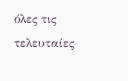όλες τις τελευταίες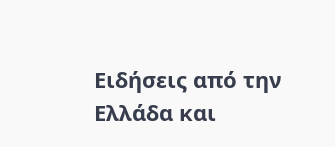Ειδήσεις από την Ελλάδα και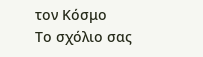τον Κόσμο
Το σχόλιο σας